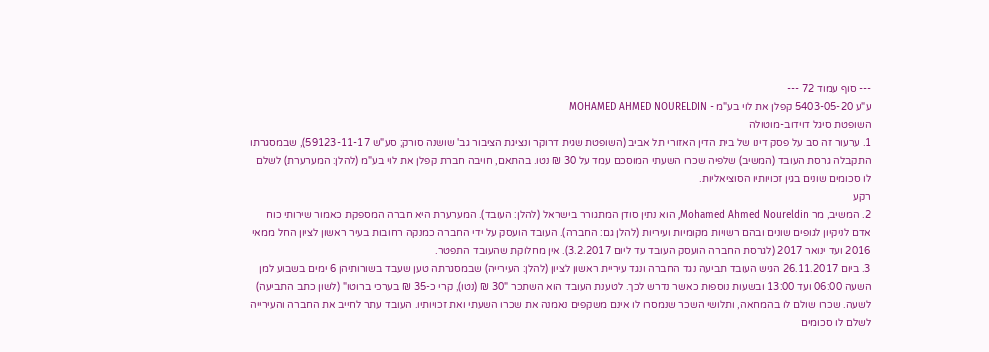--- סוף עמוד 72 ---
ע"ע 5403-05-20 קפלן את לוי בע"מ - MOHAMED AHMED NOURELDIN
השופטת סיגל דוידוב-מוטולה
1. ערעור זה סב על פסק דינו של בית הדין האזורי תל אביב (השופטת שגית דרוקר ונציגת הציבור גב' שושנה סורק; סע"ש 59123-11-17), שבמסגרתו התקבלה גרסת העובד (המשיב) שלפיה שכרו השעתי המוסכם עמד על 30 ₪ נטו. בהתאם, חויבה חברת קפלן את לוי בע"מ (להלן: המערערת) לשלם לו סכומים שונים בגין זכויותיו הסוציאליות.
רקע
2. המשיב, מר Mohamed Ahmed Noureldin, הוא נתין סודן המתגורר בישראל (להלן: העובד). המערערת היא חברה המספקת כאמור שירותי כוח אדם לניקיון לגופים שונים ובהם רשויות מקומיות ועיריות (להלן גם: החברה). העובד הועסק על ידי החברה כמנקה רחובות בעיר ראשון לציון החל ממאי 2016 ועד ינואר 2017 (לגרסת החברה הועסק העובד עד ליום 3.2.2017). אין מחלוקת שהעובד התפטר.
3. ביום 26.11.2017 הגיש העובד תביעה נגד החברה ונגד עיריית ראשון לציון (להלן: העירייה) שבמסגרתה טען שעבד בשורותיהן 6 ימים בשבוע למן השעה 06:00 ועד 13:00 ובשעות נוספות כאשר נדרש לכך. לטענת העובד הוא השתכר "30 ₪ (נטו), קרי כ-35 ₪ בערכי ברוטו" (לשון כתב התביעה) לשעה. שכרו שולם לו בהמחאה, ותלושי השכר שנמסרו לו אינם משקפים נאמנה את שכרו השעתי ואת זכויותיו. העובד עתר לחייב את החברה והעירייה לשלם לו סכומים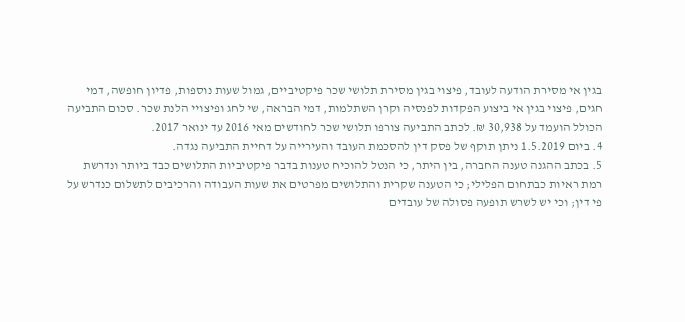בגין אי מסירת הודעה לעובד, פיצוי בגין מסירת תלושי שכר פיקטיביים, גמול שעות נוספות, פדיון חופשה, דמי חגים, פיצוי בגין אי ביצוע הפקדות לפנסיה וקרן השתלמות, דמי הבראה, שי לחג ופיצויי הלנת שכר. סכום התביעה הכולל הועמד על 30,938 ₪. לכתב התביעה צורפו תלושי שכר לחודשים מאי 2016 עד ינואר 2017.
4. ביום 1.5.2019 ניתן תוקף של פסק דין להסכמת העובד והעירייה על דחיית התביעה נגדה.
5. בכתב ההגנה טענה החברה, בין היתר, כי הנטל להוכיח טענות בדבר פיקטיביות התלושים כבד ביותר ונדרשת רמת ראיות כבתחום הפלילי; כי הטענה שקרית והתלושים מפרטים את שעות העבודה והרכיבים לתשלום כנדרש על פי דין; וכי יש לשרש תופעה פסולה של עובדים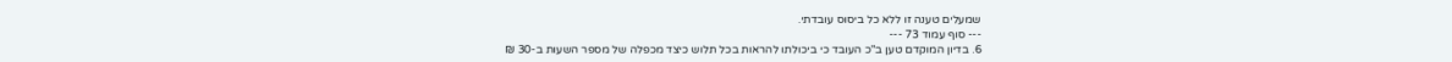שמעלים טענה זו ללא כל ביסוס עובדתי.
--- סוף עמוד 73 ---
6. בדיון המוקדם טען ב"כ העובד כי ביכולתו להראות בכל תלוש כיצד מכפלה של מספר השעות ב-30 ₪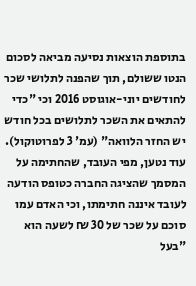בתוספת הוצאות נסיעה מביאה לסכום הנטו ששולם, תוך שהפנה לתלושי שכר לחודשים יוני-אוגוסט 2016 וכי "כדי להתאים את השכר לתלושים בכל חודש יש החזר הלוואה" (עמ' 3 לפרוטוקול). עוד נטען, מפי העובד, שהחתימה על המסמך שהציגה החברה כטופס הודעה לעובד איננה חתימתו, וכי האדם עמו סוכם על שכר של 30 ₪ לשעה הוא "בעל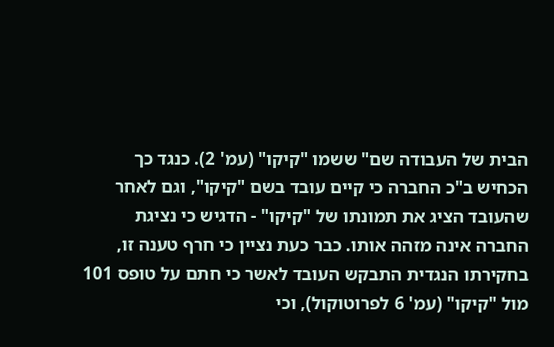הבית של העבודה שם" ששמו "קיקו" (עמ' 2). כנגד כך הכחיש ב"כ החברה כי קיים עובד בשם "קיקו", וגם לאחר שהעובד הציג את תמונתו של "קיקו" - הדגיש כי נציגת החברה אינה מזהה אותו. כבר כעת נציין כי חרף טענה זו, בחקירתו הנגדית התבקש העובד לאשר כי חתם על טופס 101 מול "קיקו" (עמ' 6 לפרוטוקול), וכי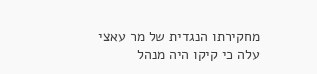מחקירתו הנגדית של מר עאצי עלה כי קיקו היה מנהל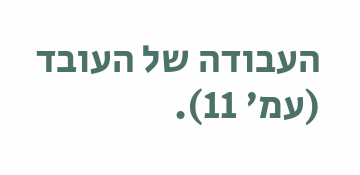העבודה של העובד (עמ' 11).